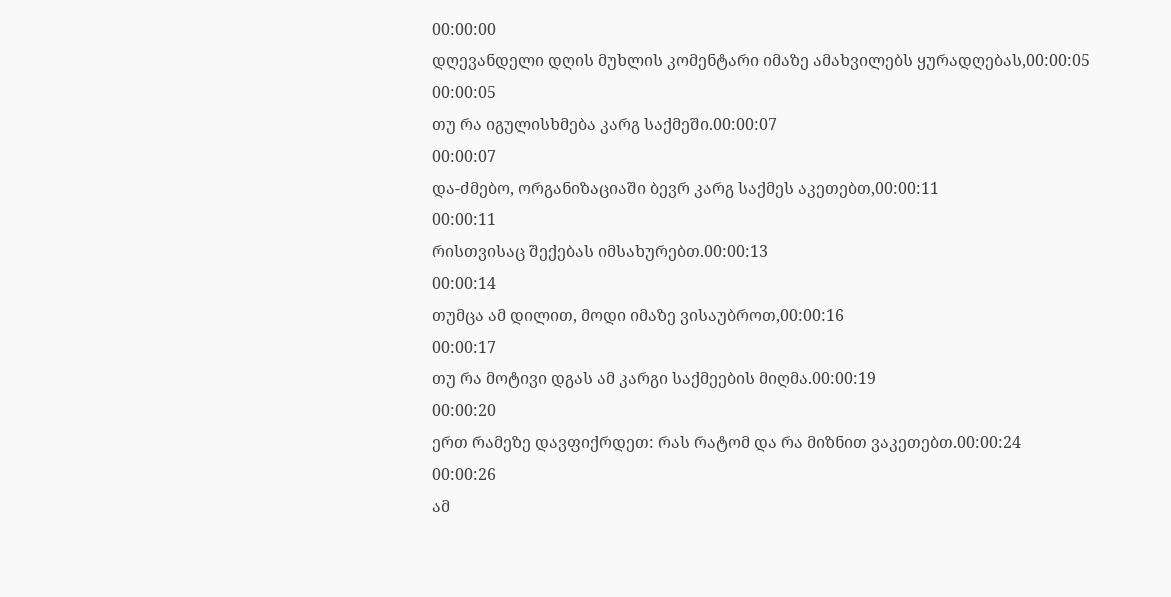00:00:00
დღევანდელი დღის მუხლის კომენტარი იმაზე ამახვილებს ყურადღებას,00:00:05
00:00:05
თუ რა იგულისხმება კარგ საქმეში.00:00:07
00:00:07
და-ძმებო, ორგანიზაციაში ბევრ კარგ საქმეს აკეთებთ,00:00:11
00:00:11
რისთვისაც შექებას იმსახურებთ.00:00:13
00:00:14
თუმცა ამ დილით, მოდი იმაზე ვისაუბროთ,00:00:16
00:00:17
თუ რა მოტივი დგას ამ კარგი საქმეების მიღმა.00:00:19
00:00:20
ერთ რამეზე დავფიქრდეთ: რას რატომ და რა მიზნით ვაკეთებთ.00:00:24
00:00:26
ამ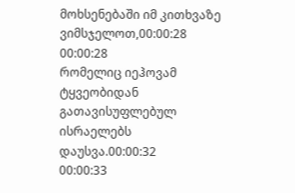მოხსენებაში იმ კითხვაზე ვიმსჯელოთ,00:00:28
00:00:28
რომელიც იეჰოვამ ტყვეობიდან გათავისუფლებულ ისრაელებს დაუსვა.00:00:32
00:00:33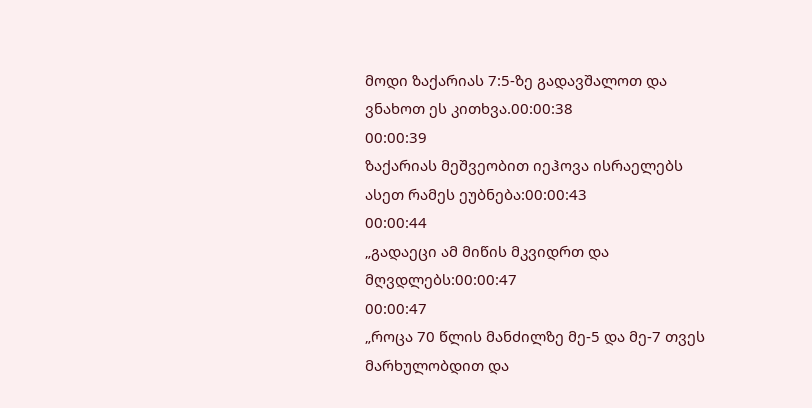მოდი ზაქარიას 7:5-ზე გადავშალოთ და ვნახოთ ეს კითხვა.00:00:38
00:00:39
ზაქარიას მეშვეობით იეჰოვა ისრაელებს ასეთ რამეს ეუბნება:00:00:43
00:00:44
„გადაეცი ამ მიწის მკვიდრთ და მღვდლებს:00:00:47
00:00:47
„როცა 70 წლის მანძილზე მე-5 და მე-7 თვეს მარხულობდით და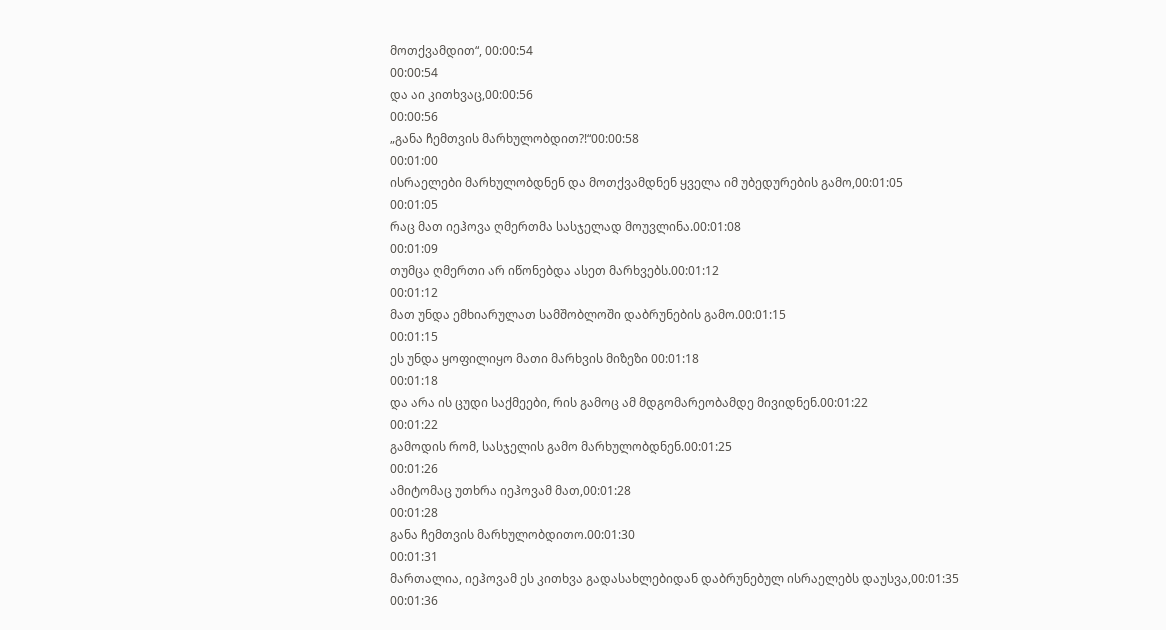მოთქვამდით“, 00:00:54
00:00:54
და აი კითხვაც,00:00:56
00:00:56
„განა ჩემთვის მარხულობდით?!“00:00:58
00:01:00
ისრაელები მარხულობდნენ და მოთქვამდნენ ყველა იმ უბედურების გამო,00:01:05
00:01:05
რაც მათ იეჰოვა ღმერთმა სასჯელად მოუვლინა.00:01:08
00:01:09
თუმცა ღმერთი არ იწონებდა ასეთ მარხვებს.00:01:12
00:01:12
მათ უნდა ემხიარულათ სამშობლოში დაბრუნების გამო.00:01:15
00:01:15
ეს უნდა ყოფილიყო მათი მარხვის მიზეზი 00:01:18
00:01:18
და არა ის ცუდი საქმეები, რის გამოც ამ მდგომარეობამდე მივიდნენ.00:01:22
00:01:22
გამოდის რომ, სასჯელის გამო მარხულობდნენ.00:01:25
00:01:26
ამიტომაც უთხრა იეჰოვამ მათ,00:01:28
00:01:28
განა ჩემთვის მარხულობდითო.00:01:30
00:01:31
მართალია, იეჰოვამ ეს კითხვა გადასახლებიდან დაბრუნებულ ისრაელებს დაუსვა,00:01:35
00:01:36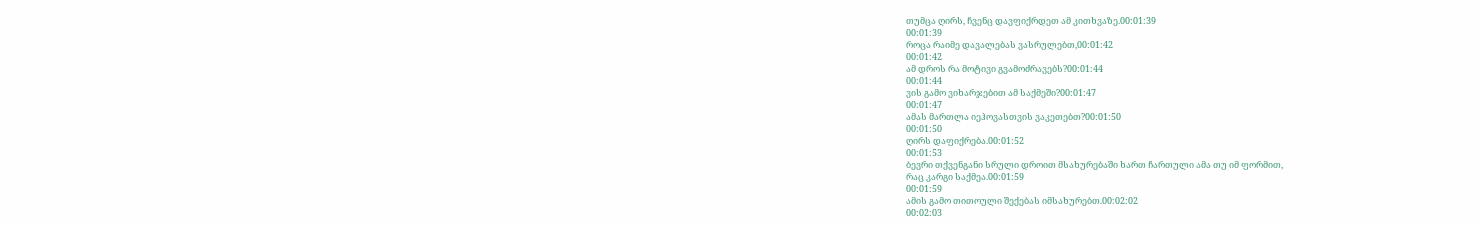თუმცა ღირს, ჩვენც დავფიქრდეთ ამ კითხვაზე.00:01:39
00:01:39
როცა რაიმე დავალებას ვასრულებთ,00:01:42
00:01:42
ამ დროს რა მოტივი გვამოძრავებს?00:01:44
00:01:44
ვის გამო ვიხარჯებით ამ საქმეში?00:01:47
00:01:47
ამას მართლა იეჰოვასთვის ვაკეთებთ?00:01:50
00:01:50
ღირს დაფიქრება.00:01:52
00:01:53
ბევრი თქვენგანი სრული დროით მსახურებაში ხართ ჩართული ამა თუ იმ ფორმით,
რაც კარგი საქმეა.00:01:59
00:01:59
ამის გამო თითოული შექებას იმსახურებთ.00:02:02
00:02:03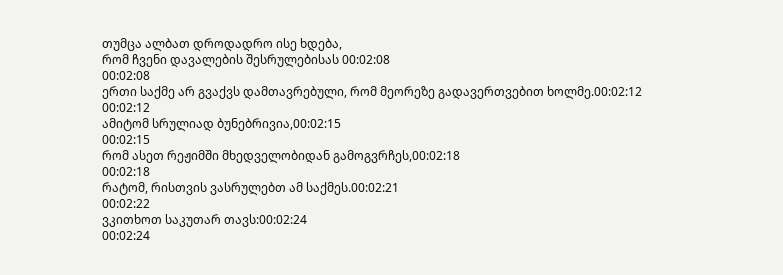თუმცა ალბათ დროდადრო ისე ხდება,
რომ ჩვენი დავალების შესრულებისას 00:02:08
00:02:08
ერთი საქმე არ გვაქვს დამთავრებული, რომ მეორეზე გადავერთვებით ხოლმე.00:02:12
00:02:12
ამიტომ სრულიად ბუნებრივია,00:02:15
00:02:15
რომ ასეთ რეჟიმში მხედველობიდან გამოგვრჩეს,00:02:18
00:02:18
რატომ, რისთვის ვასრულებთ ამ საქმეს.00:02:21
00:02:22
ვკითხოთ საკუთარ თავს:00:02:24
00:02:24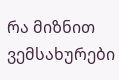რა მიზნით ვემსახურები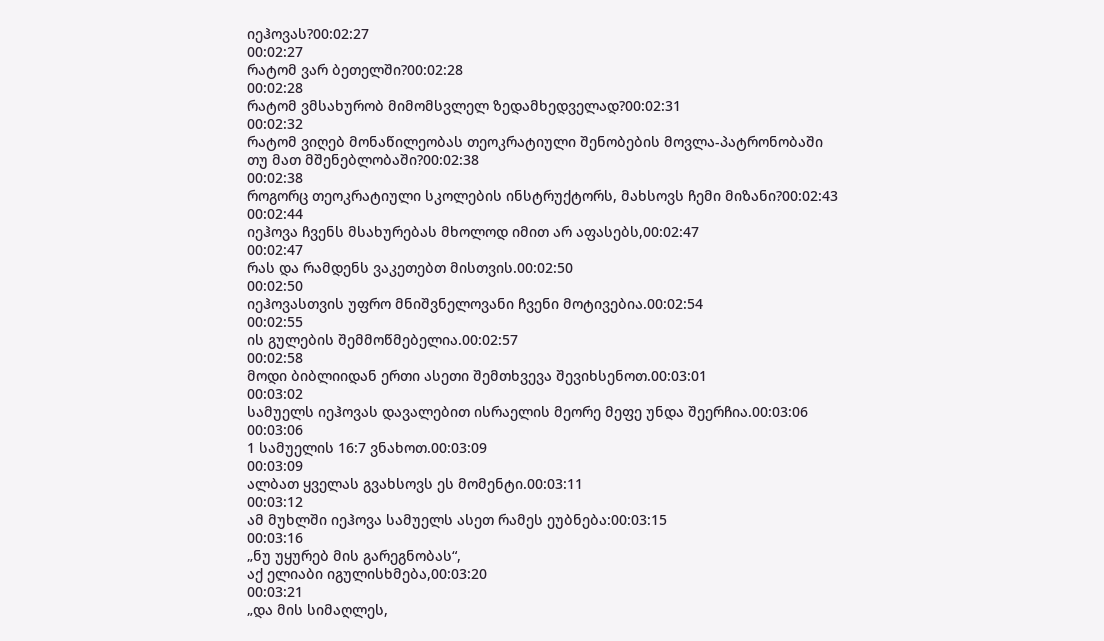იეჰოვას?00:02:27
00:02:27
რატომ ვარ ბეთელში?00:02:28
00:02:28
რატომ ვმსახურობ მიმომსვლელ ზედამხედველად?00:02:31
00:02:32
რატომ ვიღებ მონაწილეობას თეოკრატიული შენობების მოვლა-პატრონობაში
თუ მათ მშენებლობაში?00:02:38
00:02:38
როგორც თეოკრატიული სკოლების ინსტრუქტორს, მახსოვს ჩემი მიზანი?00:02:43
00:02:44
იეჰოვა ჩვენს მსახურებას მხოლოდ იმით არ აფასებს,00:02:47
00:02:47
რას და რამდენს ვაკეთებთ მისთვის.00:02:50
00:02:50
იეჰოვასთვის უფრო მნიშვნელოვანი ჩვენი მოტივებია.00:02:54
00:02:55
ის გულების შემმოწმებელია.00:02:57
00:02:58
მოდი ბიბლიიდან ერთი ასეთი შემთხვევა შევიხსენოთ.00:03:01
00:03:02
სამუელს იეჰოვას დავალებით ისრაელის მეორე მეფე უნდა შეერჩია.00:03:06
00:03:06
1 სამუელის 16:7 ვნახოთ.00:03:09
00:03:09
ალბათ ყველას გვახსოვს ეს მომენტი.00:03:11
00:03:12
ამ მუხლში იეჰოვა სამუელს ასეთ რამეს ეუბნება:00:03:15
00:03:16
„ნუ უყურებ მის გარეგნობას“,
აქ ელიაბი იგულისხმება,00:03:20
00:03:21
„და მის სიმაღლეს,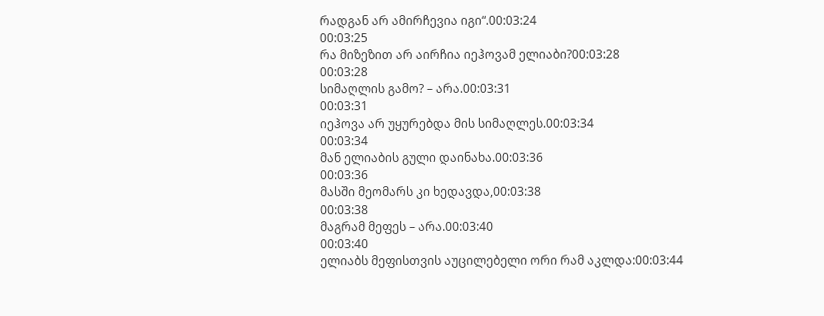რადგან არ ამირჩევია იგი“.00:03:24
00:03:25
რა მიზეზით არ აირჩია იეჰოვამ ელიაბი?00:03:28
00:03:28
სიმაღლის გამო? – არა.00:03:31
00:03:31
იეჰოვა არ უყურებდა მის სიმაღლეს.00:03:34
00:03:34
მან ელიაბის გული დაინახა.00:03:36
00:03:36
მასში მეომარს კი ხედავდა,00:03:38
00:03:38
მაგრამ მეფეს – არა.00:03:40
00:03:40
ელიაბს მეფისთვის აუცილებელი ორი რამ აკლდა:00:03:44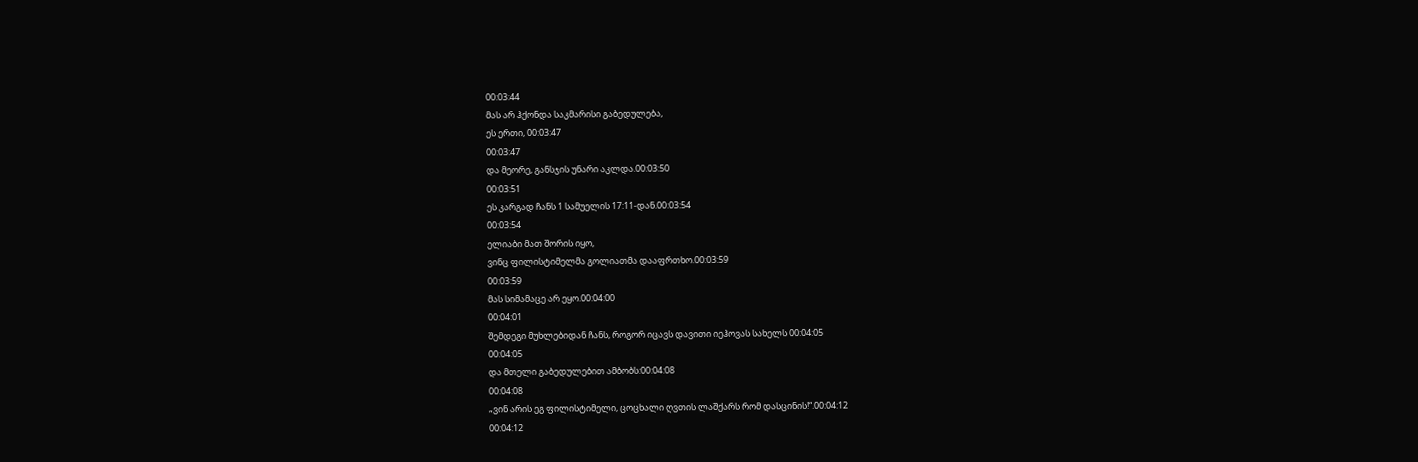00:03:44
მას არ ჰქონდა საკმარისი გაბედულება,
ეს ერთი, 00:03:47
00:03:47
და მეორე, განსჯის უნარი აკლდა.00:03:50
00:03:51
ეს კარგად ჩანს 1 სამუელის 17:11-დან.00:03:54
00:03:54
ელიაბი მათ შორის იყო,
ვინც ფილისტიმელმა გოლიათმა დააფრთხო.00:03:59
00:03:59
მას სიმამაცე არ ეყო.00:04:00
00:04:01
შემდეგი მუხლებიდან ჩანს, როგორ იცავს დავითი იეჰოვას სახელს 00:04:05
00:04:05
და მთელი გაბედულებით ამბობს:00:04:08
00:04:08
„ვინ არის ეგ ფილისტიმელი, ცოცხალი ღვთის ლაშქარს რომ დასცინის!“.00:04:12
00:04:12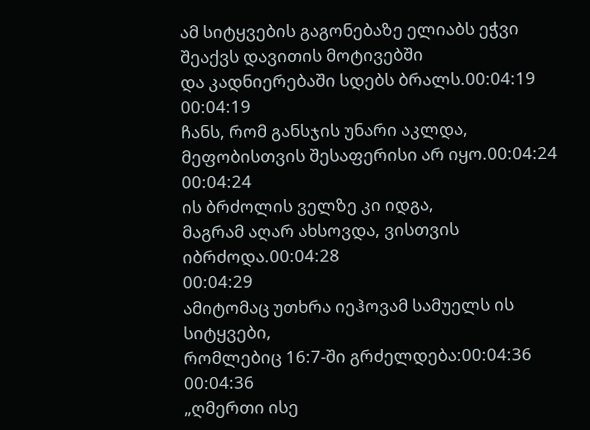ამ სიტყვების გაგონებაზე ელიაბს ეჭვი შეაქვს დავითის მოტივებში
და კადნიერებაში სდებს ბრალს.00:04:19
00:04:19
ჩანს, რომ განსჯის უნარი აკლდა,
მეფობისთვის შესაფერისი არ იყო.00:04:24
00:04:24
ის ბრძოლის ველზე კი იდგა,
მაგრამ აღარ ახსოვდა, ვისთვის იბრძოდა.00:04:28
00:04:29
ამიტომაც უთხრა იეჰოვამ სამუელს ის სიტყვები,
რომლებიც 16:7-ში გრძელდება:00:04:36
00:04:36
„ღმერთი ისე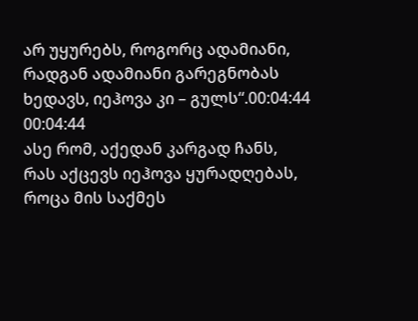არ უყურებს, როგორც ადამიანი,
რადგან ადამიანი გარეგნობას ხედავს, იეჰოვა კი – გულს“.00:04:44
00:04:44
ასე რომ, აქედან კარგად ჩანს,
რას აქცევს იეჰოვა ყურადღებას, როცა მის საქმეს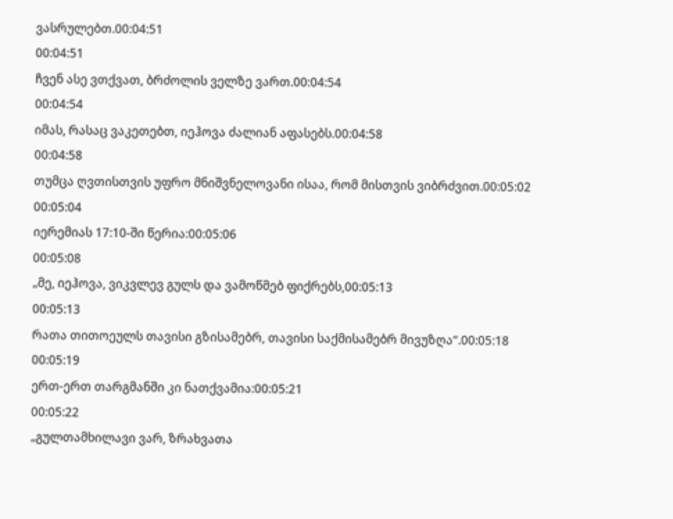ვასრულებთ.00:04:51
00:04:51
ჩვენ ასე ვთქვათ, ბრძოლის ველზე ვართ.00:04:54
00:04:54
იმას, რასაც ვაკეთებთ, იეჰოვა ძალიან აფასებს.00:04:58
00:04:58
თუმცა ღვთისთვის უფრო მნიშვნელოვანი ისაა, რომ მისთვის ვიბრძვით.00:05:02
00:05:04
იერემიას 17:10-ში წერია:00:05:06
00:05:08
„მე, იეჰოვა, ვიკვლევ გულს და ვამოწმებ ფიქრებს,00:05:13
00:05:13
რათა თითოეულს თავისი გზისამებრ, თავისი საქმისამებრ მივუზღა“.00:05:18
00:05:19
ერთ-ერთ თარგმანში კი ნათქვამია:00:05:21
00:05:22
„გულთამხილავი ვარ, ზრახვათა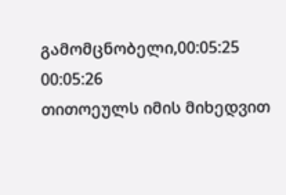გამომცნობელი,00:05:25
00:05:26
თითოეულს იმის მიხედვით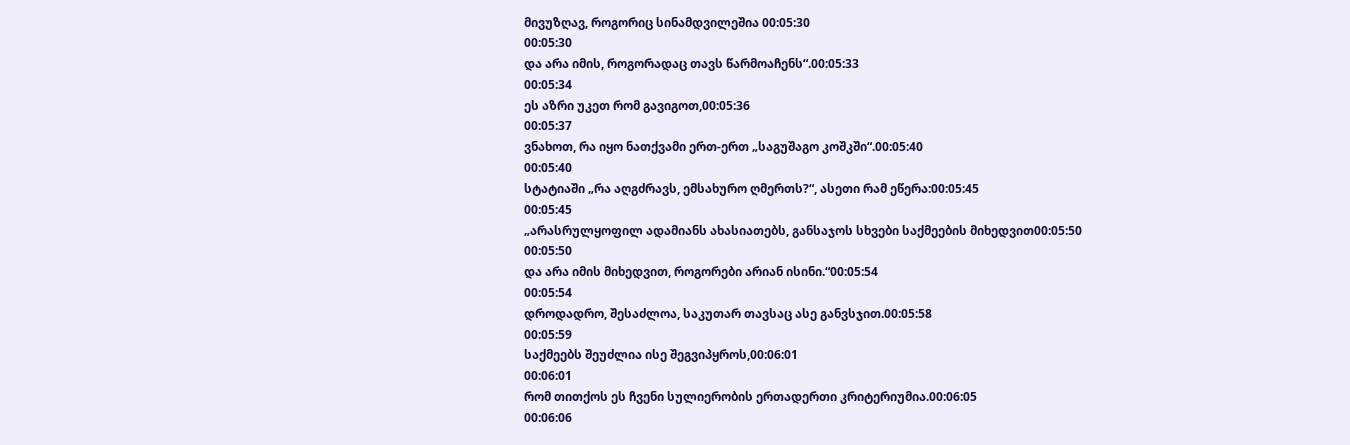მივუზღავ, როგორიც სინამდვილეშია 00:05:30
00:05:30
და არა იმის, როგორადაც თავს წარმოაჩენს“.00:05:33
00:05:34
ეს აზრი უკეთ რომ გავიგოთ,00:05:36
00:05:37
ვნახოთ, რა იყო ნათქვამი ერთ-ერთ „საგუშაგო კოშკში“.00:05:40
00:05:40
სტატიაში „რა აღგძრავს, ემსახურო ღმერთს?“, ასეთი რამ ეწერა:00:05:45
00:05:45
„არასრულყოფილ ადამიანს ახასიათებს, განსაჯოს სხვები საქმეების მიხედვით00:05:50
00:05:50
და არა იმის მიხედვით, როგორები არიან ისინი.“00:05:54
00:05:54
დროდადრო, შესაძლოა, საკუთარ თავსაც ასე განვსჯით.00:05:58
00:05:59
საქმეებს შეუძლია ისე შეგვიპყროს,00:06:01
00:06:01
რომ თითქოს ეს ჩვენი სულიერობის ერთადერთი კრიტერიუმია.00:06:05
00:06:06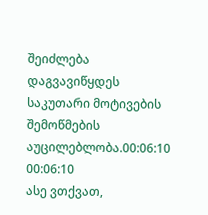შეიძლება დაგვავიწყდეს საკუთარი მოტივების შემოწმების აუცილებლობა.00:06:10
00:06:10
ასე ვთქვათ,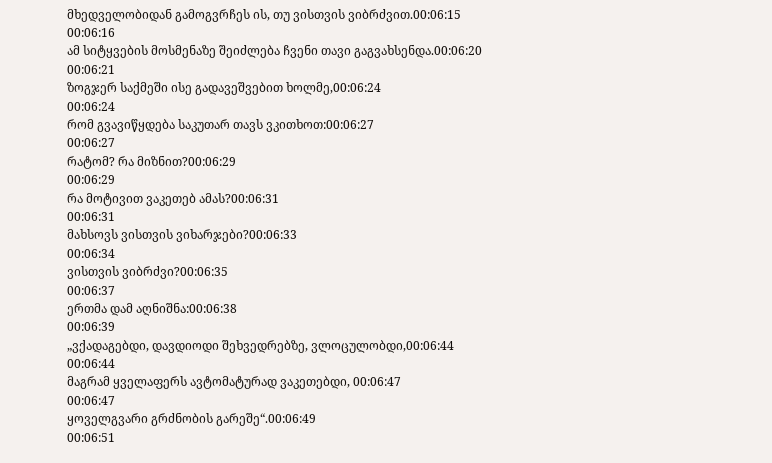მხედველობიდან გამოგვრჩეს ის, თუ ვისთვის ვიბრძვით.00:06:15
00:06:16
ამ სიტყვების მოსმენაზე შეიძლება ჩვენი თავი გაგვახსენდა.00:06:20
00:06:21
ზოგჯერ საქმეში ისე გადავეშვებით ხოლმე,00:06:24
00:06:24
რომ გვავიწყდება საკუთარ თავს ვკითხოთ:00:06:27
00:06:27
რატომ? რა მიზნით?00:06:29
00:06:29
რა მოტივით ვაკეთებ ამას?00:06:31
00:06:31
მახსოვს ვისთვის ვიხარჯები?00:06:33
00:06:34
ვისთვის ვიბრძვი?00:06:35
00:06:37
ერთმა დამ აღნიშნა:00:06:38
00:06:39
„ვქადაგებდი, დავდიოდი შეხვედრებზე, ვლოცულობდი,00:06:44
00:06:44
მაგრამ ყველაფერს ავტომატურად ვაკეთებდი, 00:06:47
00:06:47
ყოველგვარი გრძნობის გარეშე“.00:06:49
00:06:51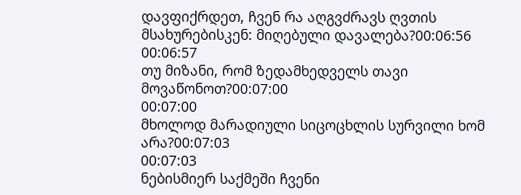დავფიქრდეთ, ჩვენ რა აღგვძრავს ღვთის მსახურებისკენ: მიღებული დავალება?00:06:56
00:06:57
თუ მიზანი, რომ ზედამხედველს თავი მოვაწონოთ?00:07:00
00:07:00
მხოლოდ მარადიული სიცოცხლის სურვილი ხომ არა?00:07:03
00:07:03
ნებისმიერ საქმეში ჩვენი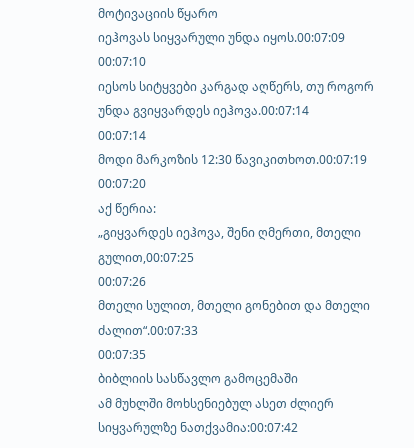მოტივაციის წყარო
იეჰოვას სიყვარული უნდა იყოს.00:07:09
00:07:10
იესოს სიტყვები კარგად აღწერს, თუ როგორ უნდა გვიყვარდეს იეჰოვა.00:07:14
00:07:14
მოდი მარკოზის 12:30 წავიკითხოთ.00:07:19
00:07:20
აქ წერია:
„გიყვარდეს იეჰოვა, შენი ღმერთი, მთელი გულით,00:07:25
00:07:26
მთელი სულით, მთელი გონებით და მთელი ძალით“.00:07:33
00:07:35
ბიბლიის სასწავლო გამოცემაში
ამ მუხლში მოხსენიებულ ასეთ ძლიერ სიყვარულზე ნათქვამია:00:07:42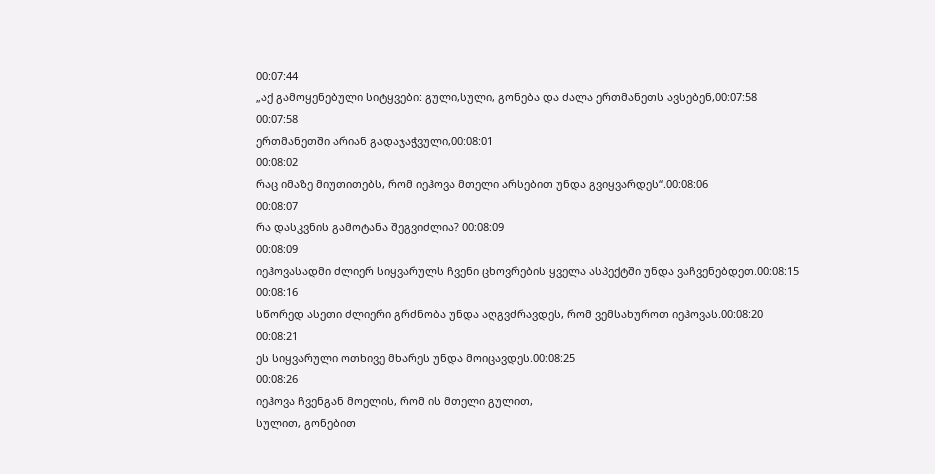00:07:44
„აქ გამოყენებული სიტყვები: გული,სული, გონება და ძალა ერთმანეთს ავსებენ,00:07:58
00:07:58
ერთმანეთში არიან გადაჯაჭვული,00:08:01
00:08:02
რაც იმაზე მიუთითებს, რომ იეჰოვა მთელი არსებით უნდა გვიყვარდეს“.00:08:06
00:08:07
რა დასკვნის გამოტანა შეგვიძლია? 00:08:09
00:08:09
იეჰოვასადმი ძლიერ სიყვარულს ჩვენი ცხოვრების ყველა ასპექტში უნდა ვაჩვენებდეთ.00:08:15
00:08:16
სწორედ ასეთი ძლიერი გრძნობა უნდა აღგვძრავდეს, რომ ვემსახუროთ იეჰოვას.00:08:20
00:08:21
ეს სიყვარული ოთხივე მხარეს უნდა მოიცავდეს.00:08:25
00:08:26
იეჰოვა ჩვენგან მოელის, რომ ის მთელი გულით,
სულით, გონებით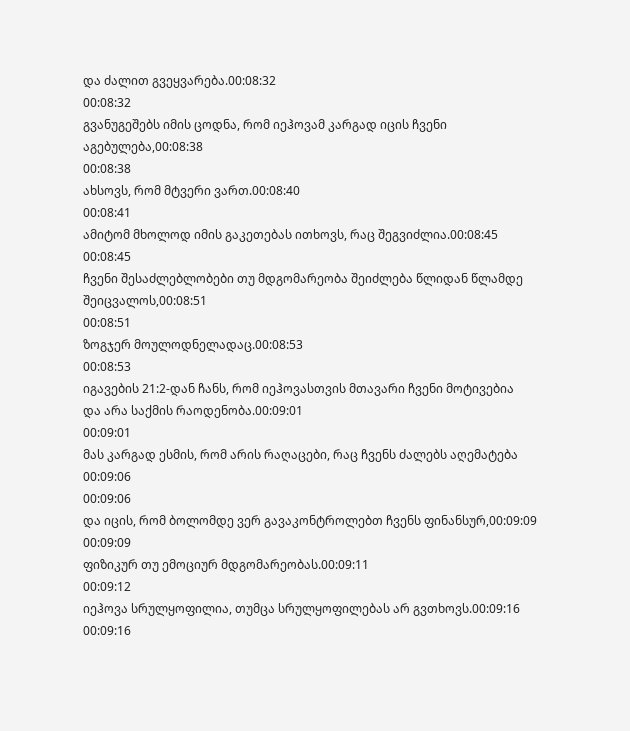და ძალით გვეყვარება.00:08:32
00:08:32
გვანუგეშებს იმის ცოდნა, რომ იეჰოვამ კარგად იცის ჩვენი აგებულება,00:08:38
00:08:38
ახსოვს, რომ მტვერი ვართ.00:08:40
00:08:41
ამიტომ მხოლოდ იმის გაკეთებას ითხოვს, რაც შეგვიძლია.00:08:45
00:08:45
ჩვენი შესაძლებლობები თუ მდგომარეობა შეიძლება წლიდან წლამდე შეიცვალოს,00:08:51
00:08:51
ზოგჯერ მოულოდნელადაც.00:08:53
00:08:53
იგავების 21:2-დან ჩანს, რომ იეჰოვასთვის მთავარი ჩვენი მოტივებია
და არა საქმის რაოდენობა.00:09:01
00:09:01
მას კარგად ესმის, რომ არის რაღაცები, რაც ჩვენს ძალებს აღემატება 00:09:06
00:09:06
და იცის, რომ ბოლომდე ვერ გავაკონტროლებთ ჩვენს ფინანსურ,00:09:09
00:09:09
ფიზიკურ თუ ემოციურ მდგომარეობას.00:09:11
00:09:12
იეჰოვა სრულყოფილია, თუმცა სრულყოფილებას არ გვთხოვს.00:09:16
00:09:16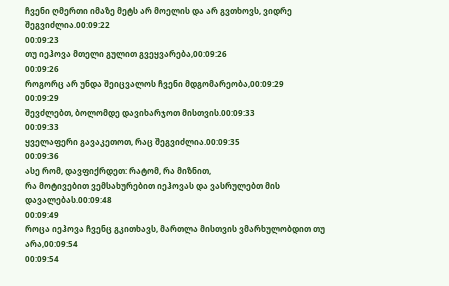ჩვენი ღმერთი იმაზე მეტს არ მოელის და არ გვთხოვს, ვიდრე შეგვიძლია.00:09:22
00:09:23
თუ იეჰოვა მთელი გულით გვეყვარება,00:09:26
00:09:26
როგორც არ უნდა შეიცვალოს ჩვენი მდგომარეობა,00:09:29
00:09:29
შევძლებთ, ბოლომდე დავიხარჯოთ მისთვის.00:09:33
00:09:33
ყველაფერი გავაკეთოთ, რაც შეგვიძლია.00:09:35
00:09:36
ასე რომ, დავფიქრდეთ: რატომ, რა მიზნით,
რა მოტივებით ვემსახურებით იეჰოვას და ვასრულებთ მის დავალებას.00:09:48
00:09:49
როცა იეჰოვა ჩვენც გკითხავს, მართლა მისთვის ვმარხულობდით თუ არა,00:09:54
00:09:54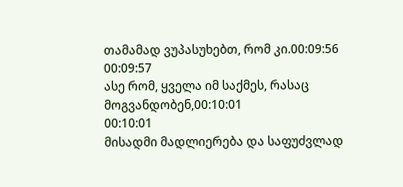თამამად ვუპასუხებთ, რომ კი.00:09:56
00:09:57
ასე რომ, ყველა იმ საქმეს, რასაც მოგვანდობენ,00:10:01
00:10:01
მისადმი მადლიერება და საფუძვლად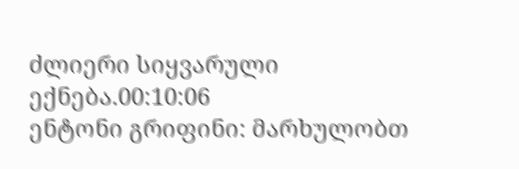ძლიერი სიყვარული ექნება.00:10:06
ენტონი გრიფინი: მარხულობთ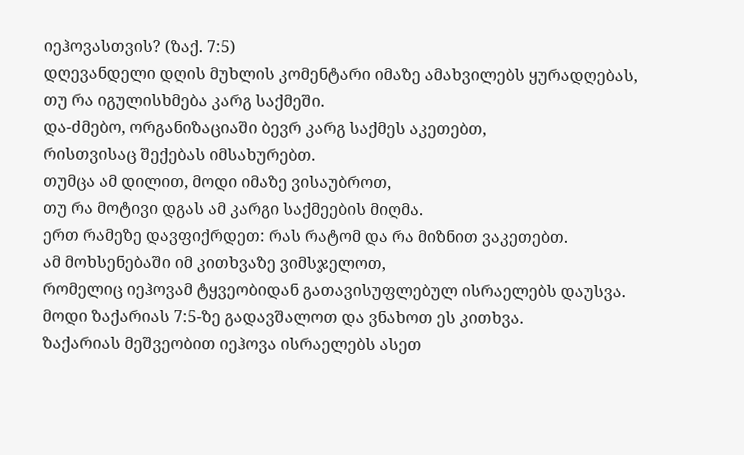იეჰოვასთვის? (ზაქ. 7:5)
დღევანდელი დღის მუხლის კომენტარი იმაზე ამახვილებს ყურადღებას,
თუ რა იგულისხმება კარგ საქმეში.
და-ძმებო, ორგანიზაციაში ბევრ კარგ საქმეს აკეთებთ,
რისთვისაც შექებას იმსახურებთ.
თუმცა ამ დილით, მოდი იმაზე ვისაუბროთ,
თუ რა მოტივი დგას ამ კარგი საქმეების მიღმა.
ერთ რამეზე დავფიქრდეთ: რას რატომ და რა მიზნით ვაკეთებთ.
ამ მოხსენებაში იმ კითხვაზე ვიმსჯელოთ,
რომელიც იეჰოვამ ტყვეობიდან გათავისუფლებულ ისრაელებს დაუსვა.
მოდი ზაქარიას 7:5-ზე გადავშალოთ და ვნახოთ ეს კითხვა.
ზაქარიას მეშვეობით იეჰოვა ისრაელებს ასეთ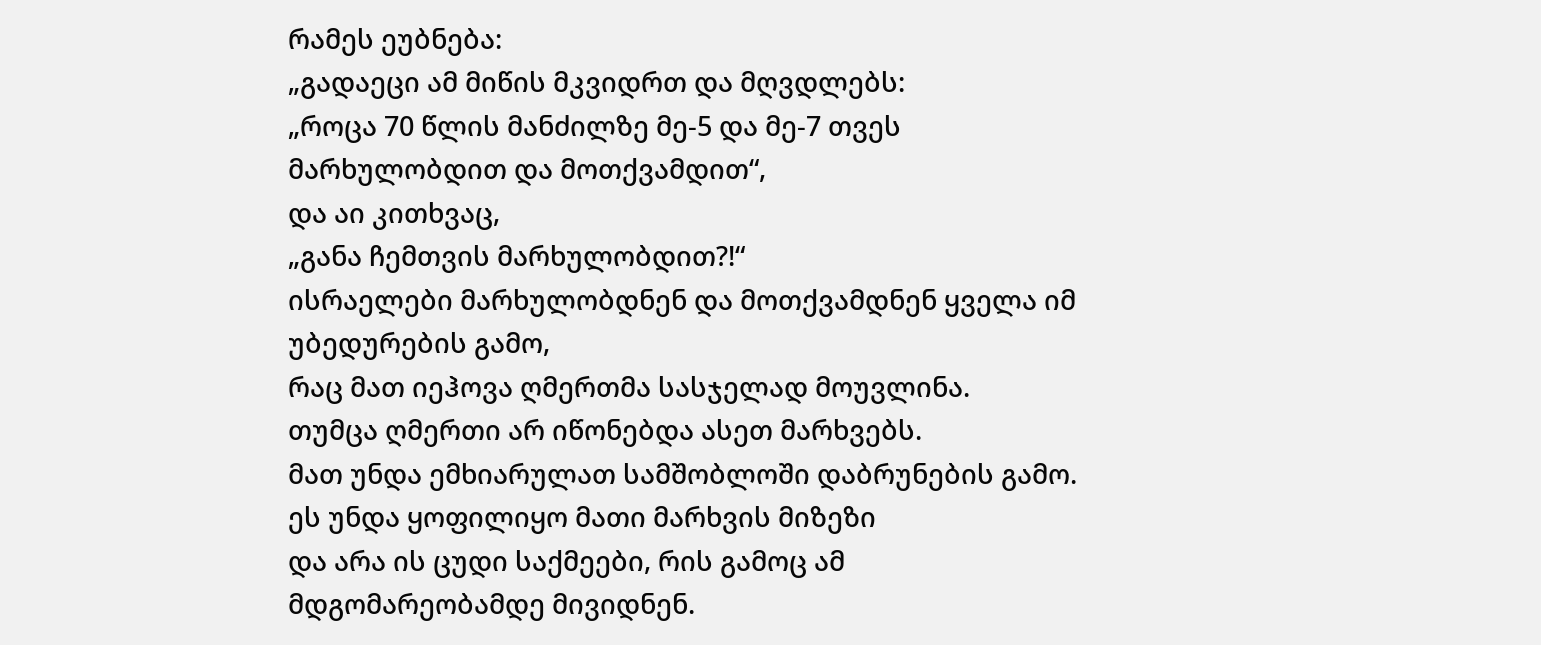რამეს ეუბნება:
„გადაეცი ამ მიწის მკვიდრთ და მღვდლებს:
„როცა 70 წლის მანძილზე მე-5 და მე-7 თვეს მარხულობდით და მოთქვამდით“,
და აი კითხვაც,
„განა ჩემთვის მარხულობდით?!“
ისრაელები მარხულობდნენ და მოთქვამდნენ ყველა იმ უბედურების გამო,
რაც მათ იეჰოვა ღმერთმა სასჯელად მოუვლინა.
თუმცა ღმერთი არ იწონებდა ასეთ მარხვებს.
მათ უნდა ემხიარულათ სამშობლოში დაბრუნების გამო.
ეს უნდა ყოფილიყო მათი მარხვის მიზეზი
და არა ის ცუდი საქმეები, რის გამოც ამ მდგომარეობამდე მივიდნენ.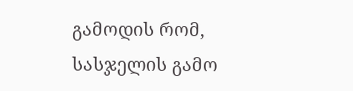გამოდის რომ, სასჯელის გამო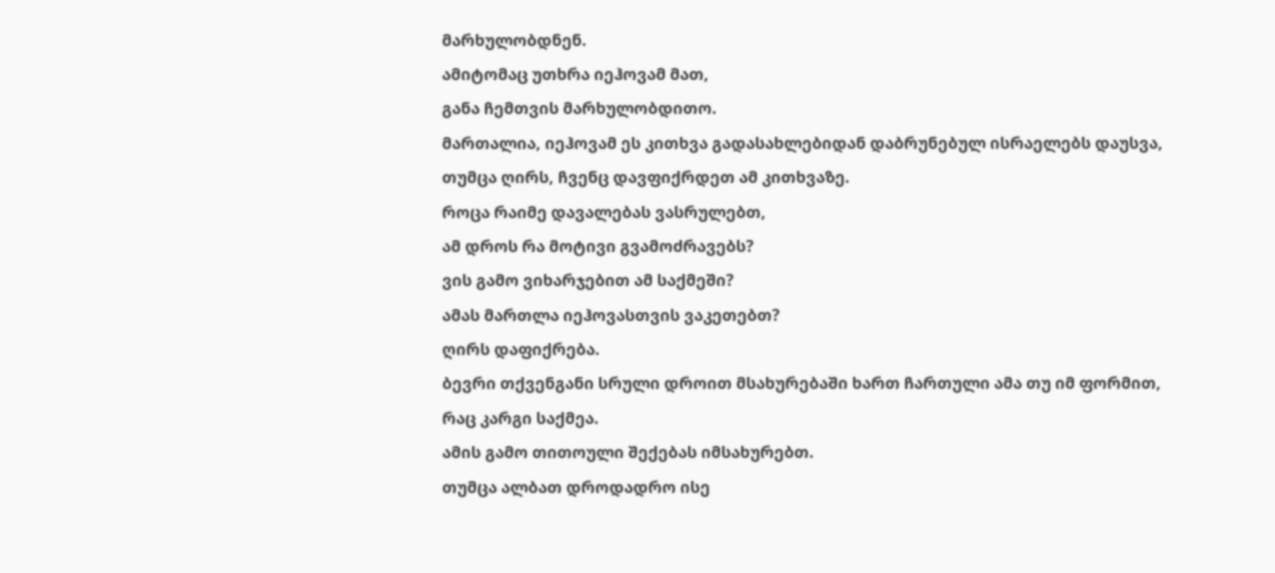მარხულობდნენ.
ამიტომაც უთხრა იეჰოვამ მათ,
განა ჩემთვის მარხულობდითო.
მართალია, იეჰოვამ ეს კითხვა გადასახლებიდან დაბრუნებულ ისრაელებს დაუსვა,
თუმცა ღირს, ჩვენც დავფიქრდეთ ამ კითხვაზე.
როცა რაიმე დავალებას ვასრულებთ,
ამ დროს რა მოტივი გვამოძრავებს?
ვის გამო ვიხარჯებით ამ საქმეში?
ამას მართლა იეჰოვასთვის ვაკეთებთ?
ღირს დაფიქრება.
ბევრი თქვენგანი სრული დროით მსახურებაში ხართ ჩართული ამა თუ იმ ფორმით,
რაც კარგი საქმეა.
ამის გამო თითოული შექებას იმსახურებთ.
თუმცა ალბათ დროდადრო ისე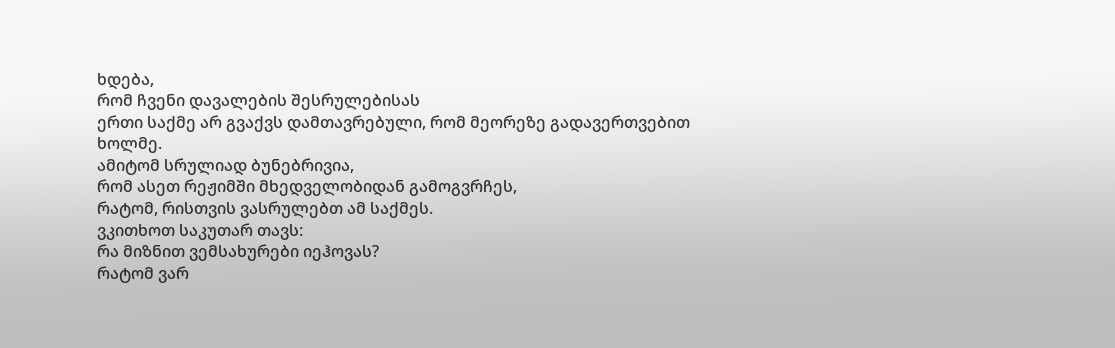ხდება,
რომ ჩვენი დავალების შესრულებისას
ერთი საქმე არ გვაქვს დამთავრებული, რომ მეორეზე გადავერთვებით ხოლმე.
ამიტომ სრულიად ბუნებრივია,
რომ ასეთ რეჟიმში მხედველობიდან გამოგვრჩეს,
რატომ, რისთვის ვასრულებთ ამ საქმეს.
ვკითხოთ საკუთარ თავს:
რა მიზნით ვემსახურები იეჰოვას?
რატომ ვარ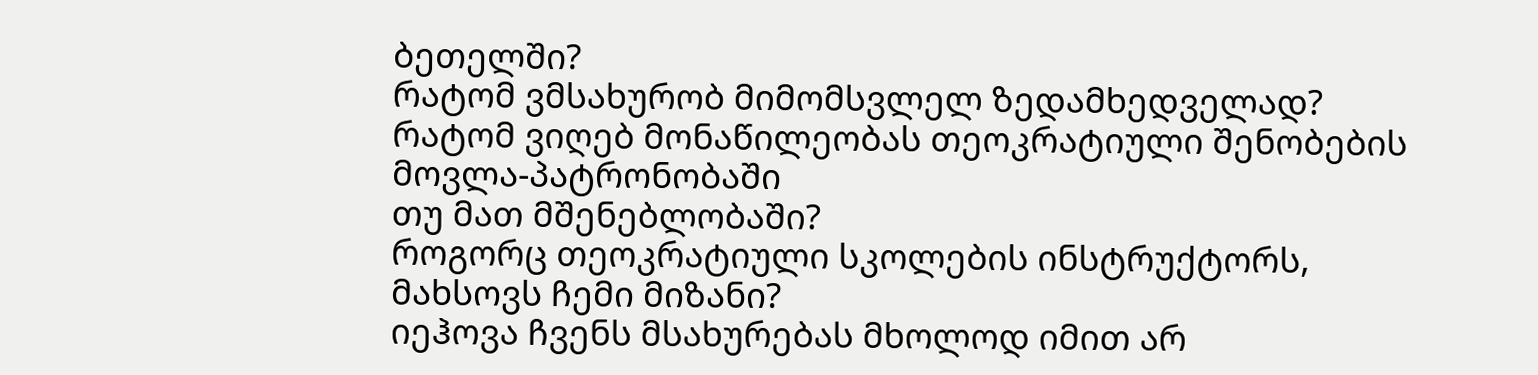ბეთელში?
რატომ ვმსახურობ მიმომსვლელ ზედამხედველად?
რატომ ვიღებ მონაწილეობას თეოკრატიული შენობების მოვლა-პატრონობაში
თუ მათ მშენებლობაში?
როგორც თეოკრატიული სკოლების ინსტრუქტორს, მახსოვს ჩემი მიზანი?
იეჰოვა ჩვენს მსახურებას მხოლოდ იმით არ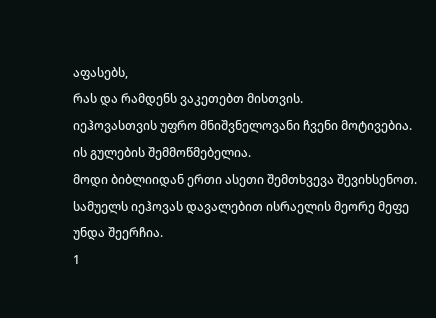აფასებს,
რას და რამდენს ვაკეთებთ მისთვის.
იეჰოვასთვის უფრო მნიშვნელოვანი ჩვენი მოტივებია.
ის გულების შემმოწმებელია.
მოდი ბიბლიიდან ერთი ასეთი შემთხვევა შევიხსენოთ.
სამუელს იეჰოვას დავალებით ისრაელის მეორე მეფე უნდა შეერჩია.
1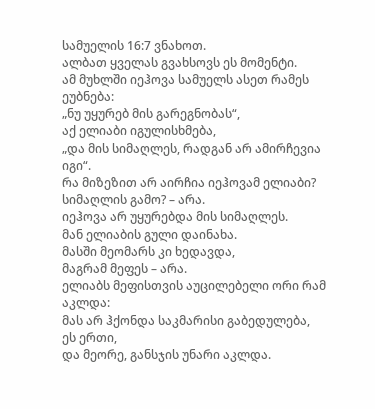სამუელის 16:7 ვნახოთ.
ალბათ ყველას გვახსოვს ეს მომენტი.
ამ მუხლში იეჰოვა სამუელს ასეთ რამეს ეუბნება:
„ნუ უყურებ მის გარეგნობას“,
აქ ელიაბი იგულისხმება,
„და მის სიმაღლეს, რადგან არ ამირჩევია იგი“.
რა მიზეზით არ აირჩია იეჰოვამ ელიაბი?
სიმაღლის გამო? – არა.
იეჰოვა არ უყურებდა მის სიმაღლეს.
მან ელიაბის გული დაინახა.
მასში მეომარს კი ხედავდა,
მაგრამ მეფეს – არა.
ელიაბს მეფისთვის აუცილებელი ორი რამ აკლდა:
მას არ ჰქონდა საკმარისი გაბედულება,
ეს ერთი,
და მეორე, განსჯის უნარი აკლდა.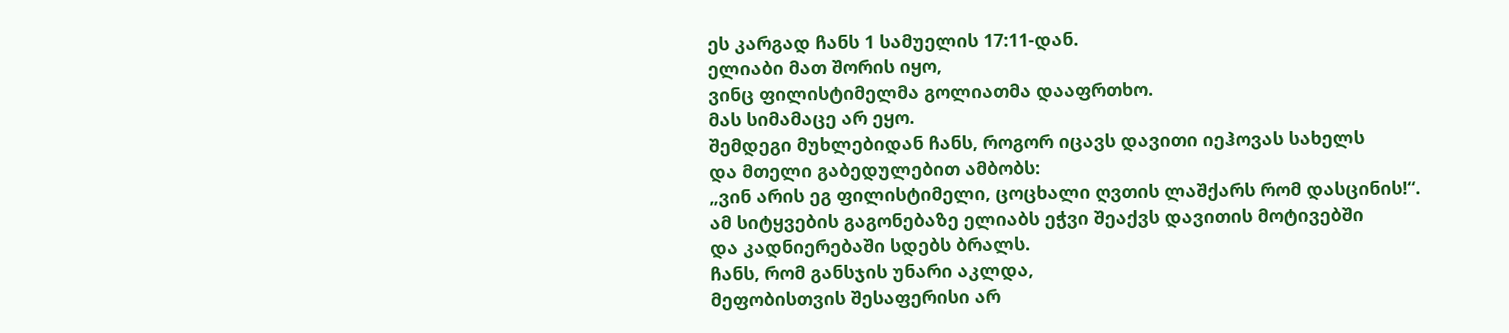ეს კარგად ჩანს 1 სამუელის 17:11-დან.
ელიაბი მათ შორის იყო,
ვინც ფილისტიმელმა გოლიათმა დააფრთხო.
მას სიმამაცე არ ეყო.
შემდეგი მუხლებიდან ჩანს, როგორ იცავს დავითი იეჰოვას სახელს
და მთელი გაბედულებით ამბობს:
„ვინ არის ეგ ფილისტიმელი, ცოცხალი ღვთის ლაშქარს რომ დასცინის!“.
ამ სიტყვების გაგონებაზე ელიაბს ეჭვი შეაქვს დავითის მოტივებში
და კადნიერებაში სდებს ბრალს.
ჩანს, რომ განსჯის უნარი აკლდა,
მეფობისთვის შესაფერისი არ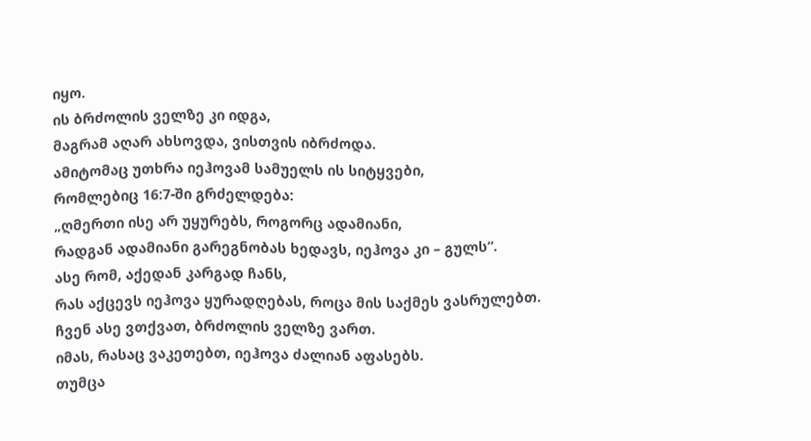იყო.
ის ბრძოლის ველზე კი იდგა,
მაგრამ აღარ ახსოვდა, ვისთვის იბრძოდა.
ამიტომაც უთხრა იეჰოვამ სამუელს ის სიტყვები,
რომლებიც 16:7-ში გრძელდება:
„ღმერთი ისე არ უყურებს, როგორც ადამიანი,
რადგან ადამიანი გარეგნობას ხედავს, იეჰოვა კი – გულს“.
ასე რომ, აქედან კარგად ჩანს,
რას აქცევს იეჰოვა ყურადღებას, როცა მის საქმეს ვასრულებთ.
ჩვენ ასე ვთქვათ, ბრძოლის ველზე ვართ.
იმას, რასაც ვაკეთებთ, იეჰოვა ძალიან აფასებს.
თუმცა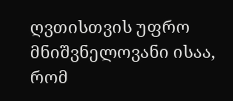ღვთისთვის უფრო მნიშვნელოვანი ისაა, რომ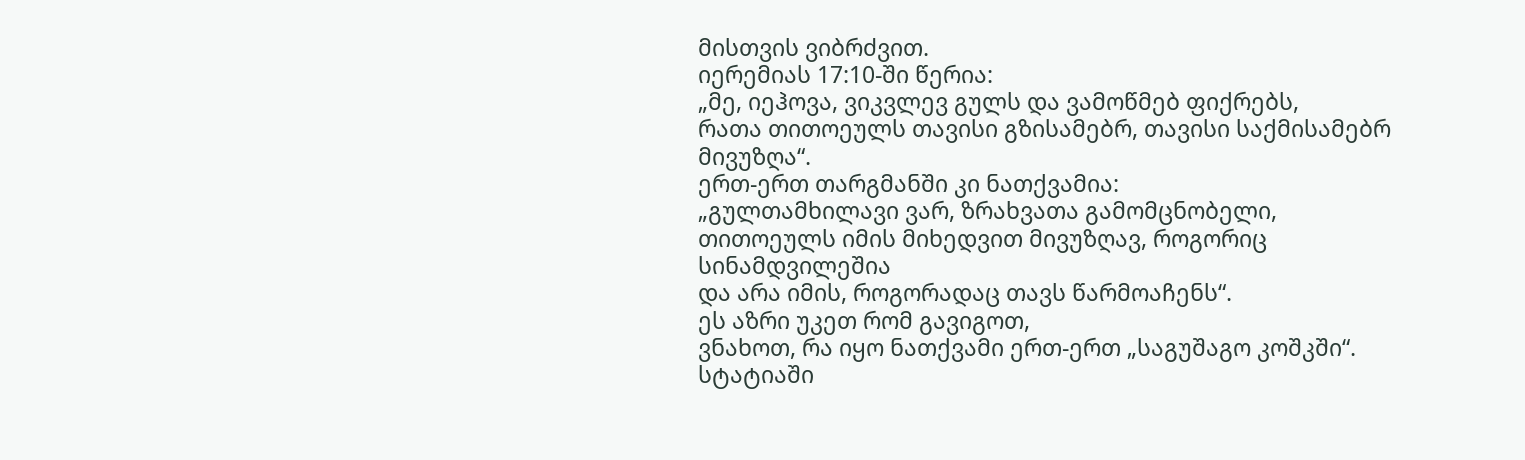მისთვის ვიბრძვით.
იერემიას 17:10-ში წერია:
„მე, იეჰოვა, ვიკვლევ გულს და ვამოწმებ ფიქრებს,
რათა თითოეულს თავისი გზისამებრ, თავისი საქმისამებრ მივუზღა“.
ერთ-ერთ თარგმანში კი ნათქვამია:
„გულთამხილავი ვარ, ზრახვათა გამომცნობელი,
თითოეულს იმის მიხედვით მივუზღავ, როგორიც სინამდვილეშია
და არა იმის, როგორადაც თავს წარმოაჩენს“.
ეს აზრი უკეთ რომ გავიგოთ,
ვნახოთ, რა იყო ნათქვამი ერთ-ერთ „საგუშაგო კოშკში“.
სტატიაში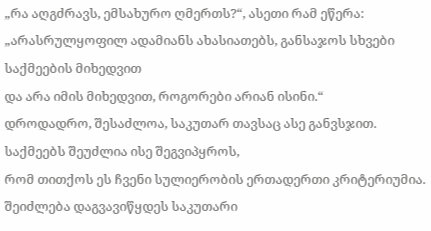„რა აღგძრავს, ემსახურო ღმერთს?“, ასეთი რამ ეწერა:
„არასრულყოფილ ადამიანს ახასიათებს, განსაჯოს სხვები საქმეების მიხედვით
და არა იმის მიხედვით, როგორები არიან ისინი.“
დროდადრო, შესაძლოა, საკუთარ თავსაც ასე განვსჯით.
საქმეებს შეუძლია ისე შეგვიპყროს,
რომ თითქოს ეს ჩვენი სულიერობის ერთადერთი კრიტერიუმია.
შეიძლება დაგვავიწყდეს საკუთარი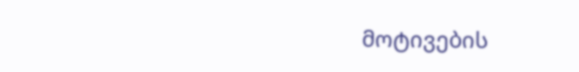მოტივების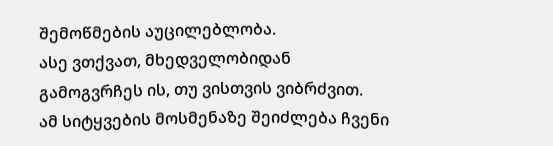შემოწმების აუცილებლობა.
ასე ვთქვათ, მხედველობიდან გამოგვრჩეს ის, თუ ვისთვის ვიბრძვით.
ამ სიტყვების მოსმენაზე შეიძლება ჩვენი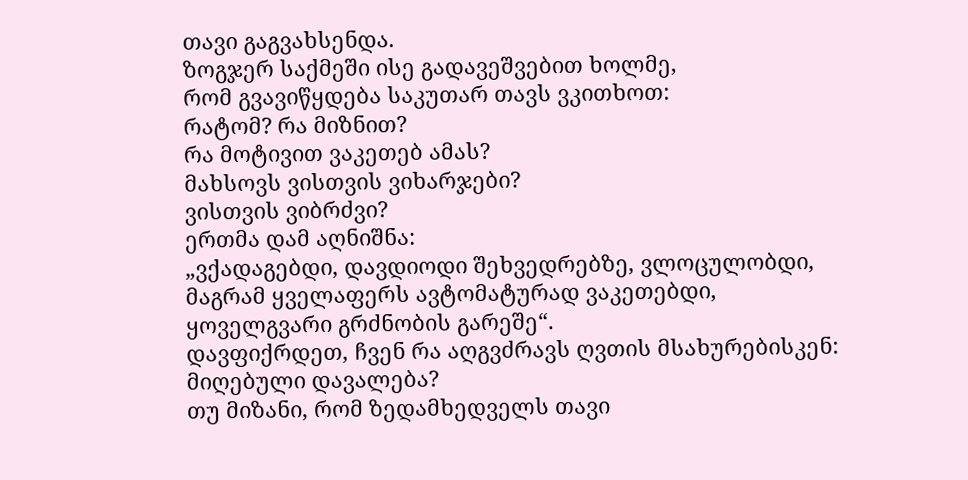თავი გაგვახსენდა.
ზოგჯერ საქმეში ისე გადავეშვებით ხოლმე,
რომ გვავიწყდება საკუთარ თავს ვკითხოთ:
რატომ? რა მიზნით?
რა მოტივით ვაკეთებ ამას?
მახსოვს ვისთვის ვიხარჯები?
ვისთვის ვიბრძვი?
ერთმა დამ აღნიშნა:
„ვქადაგებდი, დავდიოდი შეხვედრებზე, ვლოცულობდი,
მაგრამ ყველაფერს ავტომატურად ვაკეთებდი,
ყოველგვარი გრძნობის გარეშე“.
დავფიქრდეთ, ჩვენ რა აღგვძრავს ღვთის მსახურებისკენ: მიღებული დავალება?
თუ მიზანი, რომ ზედამხედველს თავი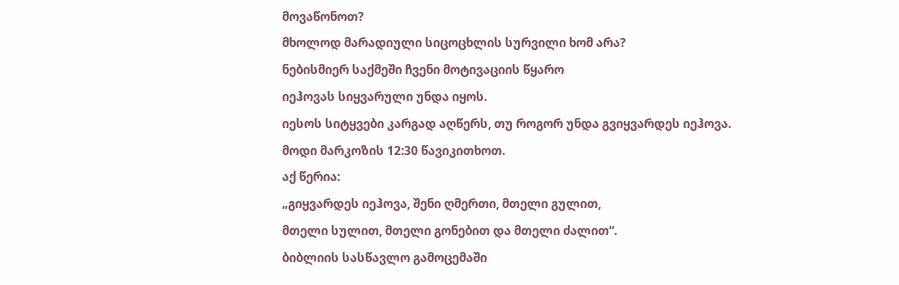მოვაწონოთ?
მხოლოდ მარადიული სიცოცხლის სურვილი ხომ არა?
ნებისმიერ საქმეში ჩვენი მოტივაციის წყარო
იეჰოვას სიყვარული უნდა იყოს.
იესოს სიტყვები კარგად აღწერს, თუ როგორ უნდა გვიყვარდეს იეჰოვა.
მოდი მარკოზის 12:30 წავიკითხოთ.
აქ წერია:
„გიყვარდეს იეჰოვა, შენი ღმერთი, მთელი გულით,
მთელი სულით, მთელი გონებით და მთელი ძალით“.
ბიბლიის სასწავლო გამოცემაში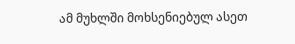ამ მუხლში მოხსენიებულ ასეთ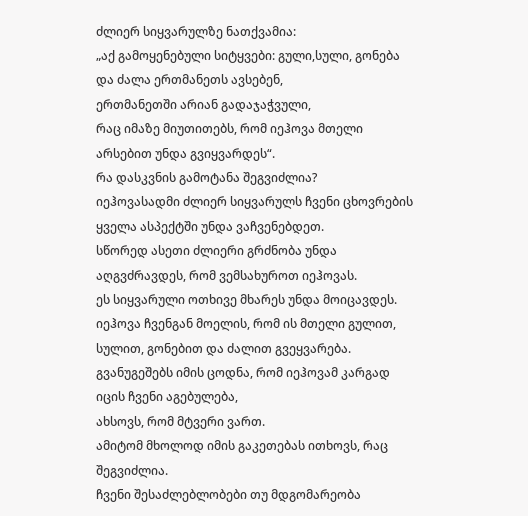ძლიერ სიყვარულზე ნათქვამია:
„აქ გამოყენებული სიტყვები: გული,სული, გონება და ძალა ერთმანეთს ავსებენ,
ერთმანეთში არიან გადაჯაჭვული,
რაც იმაზე მიუთითებს, რომ იეჰოვა მთელი არსებით უნდა გვიყვარდეს“.
რა დასკვნის გამოტანა შეგვიძლია?
იეჰოვასადმი ძლიერ სიყვარულს ჩვენი ცხოვრების ყველა ასპექტში უნდა ვაჩვენებდეთ.
სწორედ ასეთი ძლიერი გრძნობა უნდა აღგვძრავდეს, რომ ვემსახუროთ იეჰოვას.
ეს სიყვარული ოთხივე მხარეს უნდა მოიცავდეს.
იეჰოვა ჩვენგან მოელის, რომ ის მთელი გულით,
სულით, გონებით და ძალით გვეყვარება.
გვანუგეშებს იმის ცოდნა, რომ იეჰოვამ კარგად იცის ჩვენი აგებულება,
ახსოვს, რომ მტვერი ვართ.
ამიტომ მხოლოდ იმის გაკეთებას ითხოვს, რაც შეგვიძლია.
ჩვენი შესაძლებლობები თუ მდგომარეობა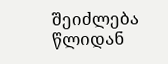შეიძლება წლიდან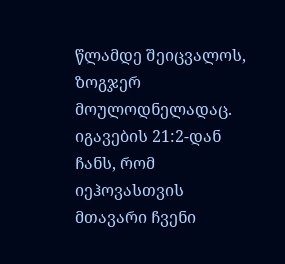წლამდე შეიცვალოს,
ზოგჯერ მოულოდნელადაც.
იგავების 21:2-დან ჩანს, რომ იეჰოვასთვის მთავარი ჩვენი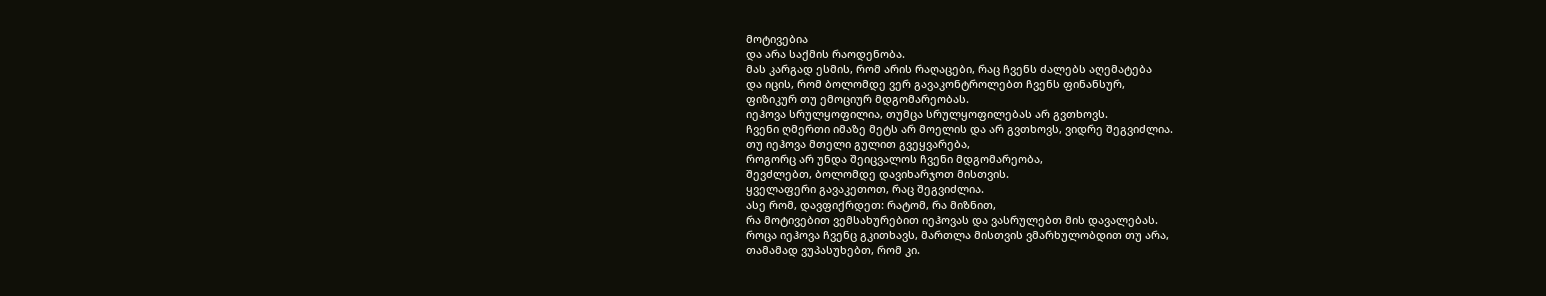მოტივებია
და არა საქმის რაოდენობა.
მას კარგად ესმის, რომ არის რაღაცები, რაც ჩვენს ძალებს აღემატება
და იცის, რომ ბოლომდე ვერ გავაკონტროლებთ ჩვენს ფინანსურ,
ფიზიკურ თუ ემოციურ მდგომარეობას.
იეჰოვა სრულყოფილია, თუმცა სრულყოფილებას არ გვთხოვს.
ჩვენი ღმერთი იმაზე მეტს არ მოელის და არ გვთხოვს, ვიდრე შეგვიძლია.
თუ იეჰოვა მთელი გულით გვეყვარება,
როგორც არ უნდა შეიცვალოს ჩვენი მდგომარეობა,
შევძლებთ, ბოლომდე დავიხარჯოთ მისთვის.
ყველაფერი გავაკეთოთ, რაც შეგვიძლია.
ასე რომ, დავფიქრდეთ: რატომ, რა მიზნით,
რა მოტივებით ვემსახურებით იეჰოვას და ვასრულებთ მის დავალებას.
როცა იეჰოვა ჩვენც გკითხავს, მართლა მისთვის ვმარხულობდით თუ არა,
თამამად ვუპასუხებთ, რომ კი.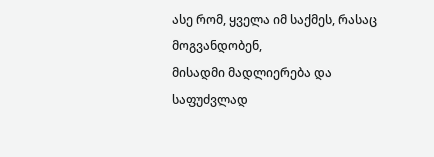ასე რომ, ყველა იმ საქმეს, რასაც მოგვანდობენ,
მისადმი მადლიერება და საფუძვლად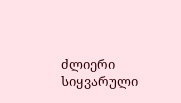ძლიერი სიყვარული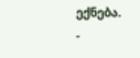ექნება.
-